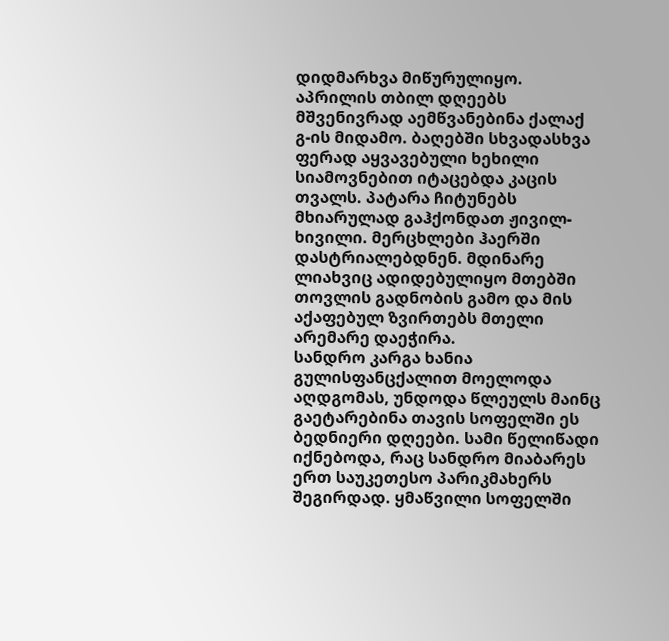დიდმარხვა მიწურულიყო. აპრილის თბილ დღეებს მშვენივრად აემწვანებინა ქალაქ გ-ის მიდამო. ბაღებში სხვადასხვა ფერად აყვავებული ხეხილი სიამოვნებით იტაცებდა კაცის თვალს. პატარა ჩიტუნებს მხიარულად გაჰქონდათ ჟივილ-ხივილი. მერცხლები ჰაერში დასტრიალებდნენ. მდინარე ლიახვიც ადიდებულიყო მთებში თოვლის გადნობის გამო და მის აქაფებულ ზვირთებს მთელი არემარე დაეჭირა.
სანდრო კარგა ხანია გულისფანცქალით მოელოდა აღდგომას, უნდოდა წლეულს მაინც გაეტარებინა თავის სოფელში ეს ბედნიერი დღეები. სამი წელიწადი იქნებოდა, რაც სანდრო მიაბარეს ერთ საუკეთესო პარიკმახერს შეგირდად. ყმაწვილი სოფელში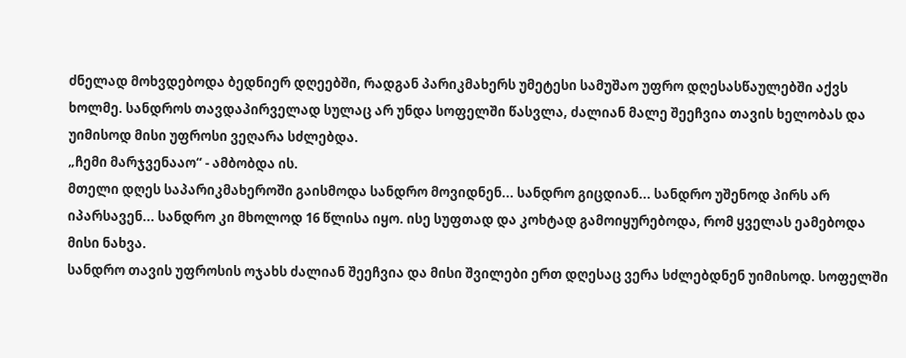ძნელად მოხვდებოდა ბედნიერ დღეებში, რადგან პარიკმახერს უმეტესი სამუშაო უფრო დღესასწაულებში აქვს ხოლმე. სანდროს თავდაპირველად სულაც არ უნდა სოფელში წასვლა, ძალიან მალე შეეჩვია თავის ხელობას და უიმისოდ მისი უფროსი ვეღარა სძლებდა.
„ჩემი მარჯვენააო“ - ამბობდა ის.
მთელი დღეს საპარიკმახეროში გაისმოდა სანდრო მოვიდნენ... სანდრო გიცდიან... სანდრო უშენოდ პირს არ იპარსავენ... სანდრო კი მხოლოდ 16 წლისა იყო. ისე სუფთად და კოხტად გამოიყურებოდა, რომ ყველას ეამებოდა მისი ნახვა.
სანდრო თავის უფროსის ოჯახს ძალიან შეეჩვია და მისი შვილები ერთ დღესაც ვერა სძლებდნენ უიმისოდ. სოფელში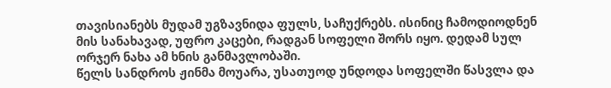თავისიანებს მუდამ უგზავნიდა ფულს, საჩუქრებს. ისინიც ჩამოდიოდნენ მის სანახავად, უფრო კაცები, რადგან სოფელი შორს იყო. დედამ სულ ორჯერ ნახა ამ ხნის განმავლობაში.
წელს სანდროს ჟინმა მოუარა, უსათუოდ უნდოდა სოფელში წასვლა და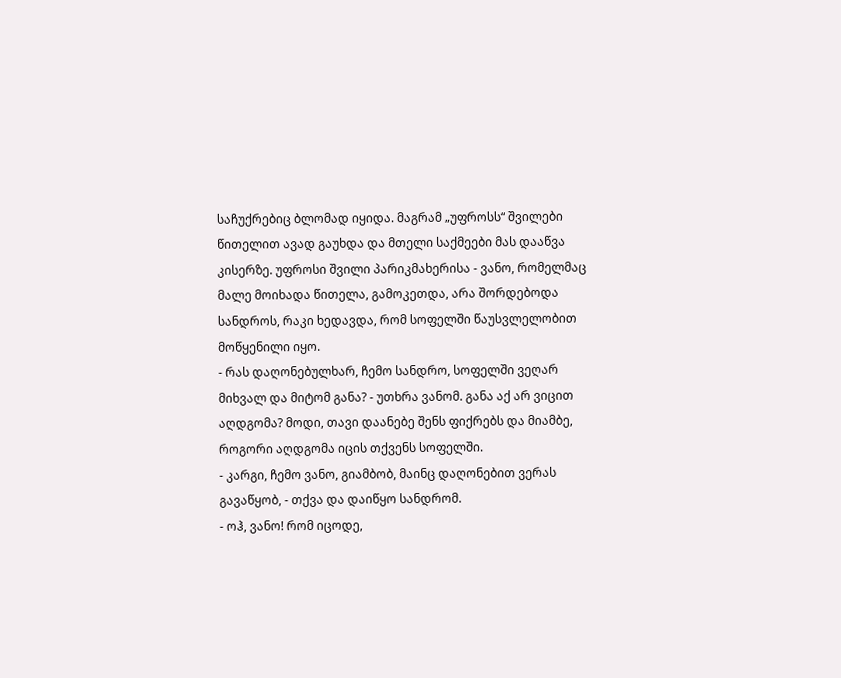საჩუქრებიც ბლომად იყიდა. მაგრამ „უფროსს“ შვილები წითელით ავად გაუხდა და მთელი საქმეები მას დააწვა კისერზე. უფროსი შვილი პარიკმახერისა - ვანო, რომელმაც მალე მოიხადა წითელა, გამოკეთდა, არა შორდებოდა სანდროს, რაკი ხედავდა, რომ სოფელში წაუსვლელობით მოწყენილი იყო.
- რას დაღონებულხარ, ჩემო სანდრო, სოფელში ვეღარ მიხვალ და მიტომ განა? - უთხრა ვანომ. განა აქ არ ვიცით აღდგომა? მოდი, თავი დაანებე შენს ფიქრებს და მიამბე, როგორი აღდგომა იცის თქვენს სოფელში.
- კარგი, ჩემო ვანო, გიამბობ, მაინც დაღონებით ვერას გავაწყობ, - თქვა და დაიწყო სანდრომ.
- ოჰ, ვანო! რომ იცოდე,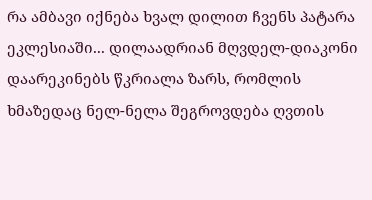რა ამბავი იქნება ხვალ დილით ჩვენს პატარა ეკლესიაში... დილაადრიან მღვდელ-დიაკონი დაარეკინებს წკრიალა ზარს, რომლის ხმაზედაც ნელ-ნელა შეგროვდება ღვთის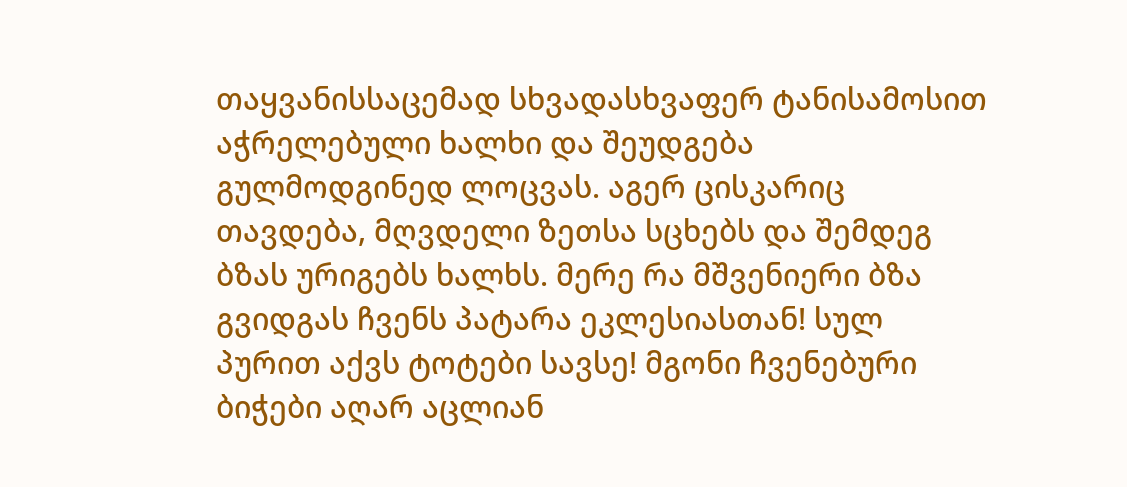თაყვანისსაცემად სხვადასხვაფერ ტანისამოსით აჭრელებული ხალხი და შეუდგება გულმოდგინედ ლოცვას. აგერ ცისკარიც თავდება, მღვდელი ზეთსა სცხებს და შემდეგ ბზას ურიგებს ხალხს. მერე რა მშვენიერი ბზა გვიდგას ჩვენს პატარა ეკლესიასთან! სულ პურით აქვს ტოტები სავსე! მგონი ჩვენებური ბიჭები აღარ აცლიან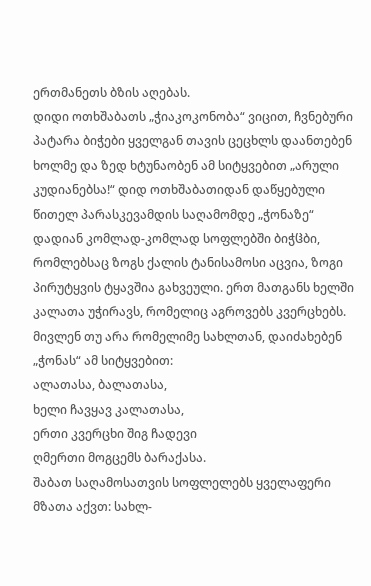ერთმანეთს ბზის აღებას.
დიდი ოთხშაბათს „ჭიაკოკონობა“ ვიცით, ჩვნებური პატარა ბიჭები ყველგან თავის ცეცხლს დაანთებენ ხოლმე და ზედ ხტუნაობენ ამ სიტყვებით „არული კუდიანებსა!“ დიდ ოთხშაბათიდან დაწყებული წითელ პარასკევამდის საღამომდე „ჭონაზე“ დადიან კომლად-კომლად სოფლებში ბიჭჱბი, რომლებსაც ზოგს ქალის ტანისამოსი აცვია, ზოგი პირუტყვის ტყავშია გახვეული. ერთ მათგანს ხელში კალათა უჭირავს, რომელიც აგროვებს კვერცხებს. მივლენ თუ არა რომელიმე სახლთან, დაიძახებენ „ჭონას“ ამ სიტყვებით:
ალათასა, ბალათასა,
ხელი ჩავყავ კალათასა,
ერთი კვერცხი შიგ ჩადევი
ღმერთი მოგცემს ბარაქასა.
შაბათ საღამოსათვის სოფლელებს ყველაფერი მზათა აქვთ: სახლ-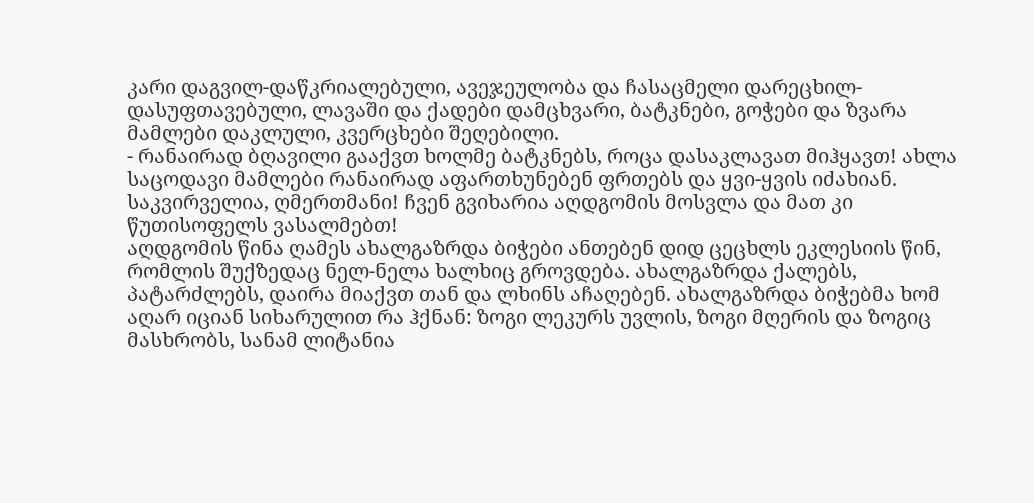კარი დაგვილ-დაწკრიალებული, ავეჯეულობა და ჩასაცმელი დარეცხილ-დასუფთავებული, ლავაში და ქადები დამცხვარი, ბატკნები, გოჭები და ზვარა მამლები დაკლული, კვერცხები შეღებილი.
- რანაირად ბღავილი გააქვთ ხოლმე ბატკნებს, როცა დასაკლავათ მიჰყავთ! ახლა საცოდავი მამლები რანაირად აფართხუნებენ ფრთებს და ყვი-ყვის იძახიან. საკვირველია, ღმერთმანი! ჩვენ გვიხარია აღდგომის მოსვლა და მათ კი წუთისოფელს ვასალმებთ!
აღდგომის წინა ღამეს ახალგაზრდა ბიჭები ანთებენ დიდ ცეცხლს ეკლესიის წინ, რომლის შუქზედაც ნელ-ნელა ხალხიც გროვდება. ახალგაზრდა ქალებს, პატარძლებს, დაირა მიაქვთ თან და ლხინს აჩაღებენ. ახალგაზრდა ბიჭებმა ხომ აღარ იციან სიხარულით რა ჰქნან: ზოგი ლეკურს უვლის, ზოგი მღერის და ზოგიც მასხრობს, სანამ ლიტანია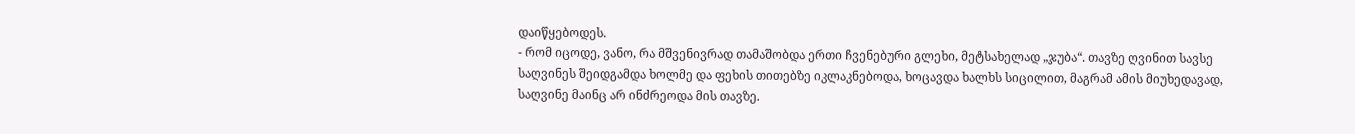დაიწყებოდეს.
- რომ იცოდე, ვანო, რა მშვენივრად თამაშობდა ერთი ჩვენებური გლეხი, მეტსახელად „ჯუბა“. თავზე ღვინით სავსე საღვინეს შეიდგამდა ხოლმე და ფეხის თითებზე იკლაკნებოდა, ხოცავდა ხალხს სიცილით, მაგრამ ამის მიუხედავად, საღვინე მაინც არ ინძრეოდა მის თავზე.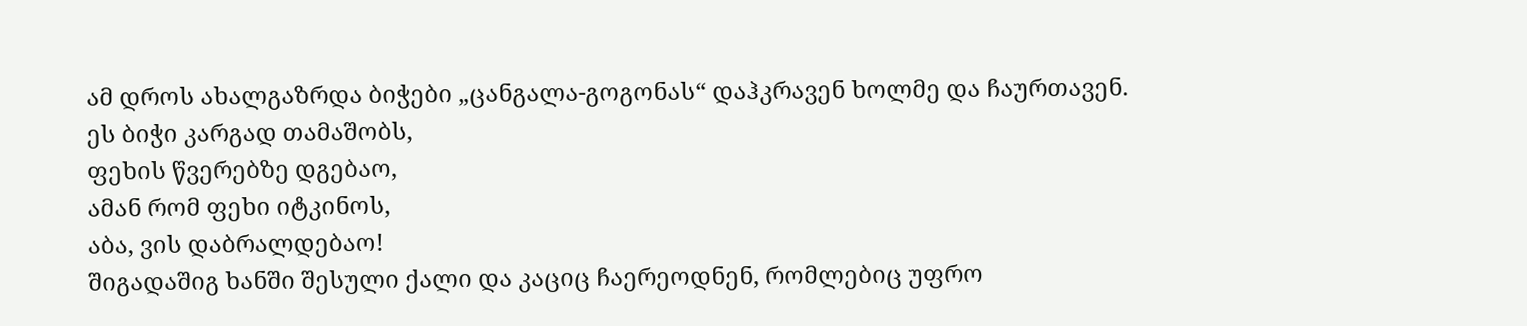ამ დროს ახალგაზრდა ბიჭები „ცანგალა-გოგონას“ დაჰკრავენ ხოლმე და ჩაურთავენ.
ეს ბიჭი კარგად თამაშობს,
ფეხის წვერებზე დგებაო,
ამან რომ ფეხი იტკინოს,
აბა, ვის დაბრალდებაო!
შიგადაშიგ ხანში შესული ქალი და კაციც ჩაერეოდნენ, რომლებიც უფრო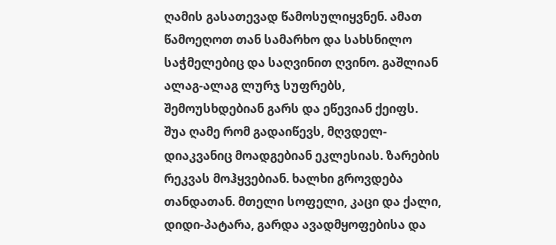ღამის გასათევად წამოსულიყვნენ. ამათ წამოეღოთ თან სამარხო და სახსნილო საჭმელებიც და საღვინით ღვინო. გაშლიან ალაგ-ალაგ ლურჯ სუფრებს, შემოუსხდებიან გარს და ეწევიან ქეიფს.
შუა ღამე რომ გადაიწევს, მღვდელ-დიაკვანიც მოადგებიან ეკლესიას. ზარების რეკვას მოჰყვებიან. ხალხი გროვდება თანდათან. მთელი სოფელი, კაცი და ქალი, დიდი-პატარა, გარდა ავადმყოფებისა და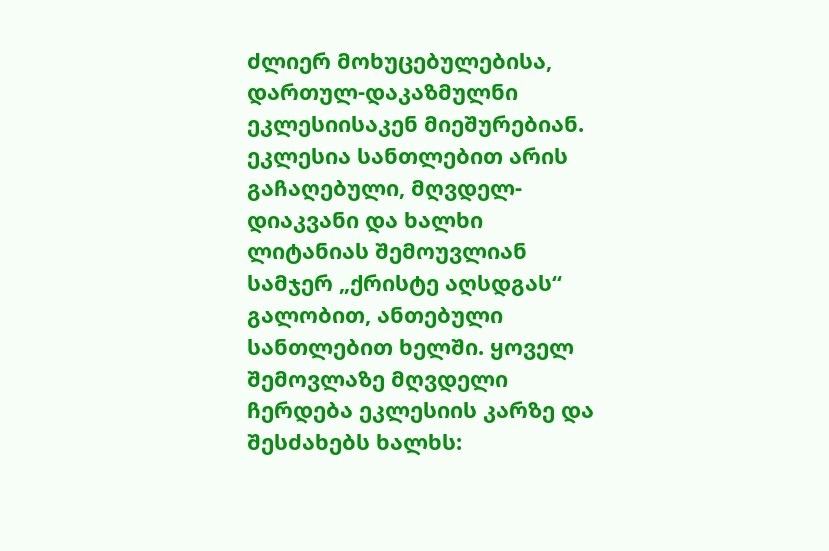ძლიერ მოხუცებულებისა, დართულ-დაკაზმულნი ეკლესიისაკენ მიეშურებიან. ეკლესია სანთლებით არის გაჩაღებული, მღვდელ-დიაკვანი და ხალხი ლიტანიას შემოუვლიან სამჯერ „ქრისტე აღსდგას“ გალობით, ანთებული სანთლებით ხელში. ყოველ შემოვლაზე მღვდელი ჩერდება ეკლესიის კარზე და შესძახებს ხალხს: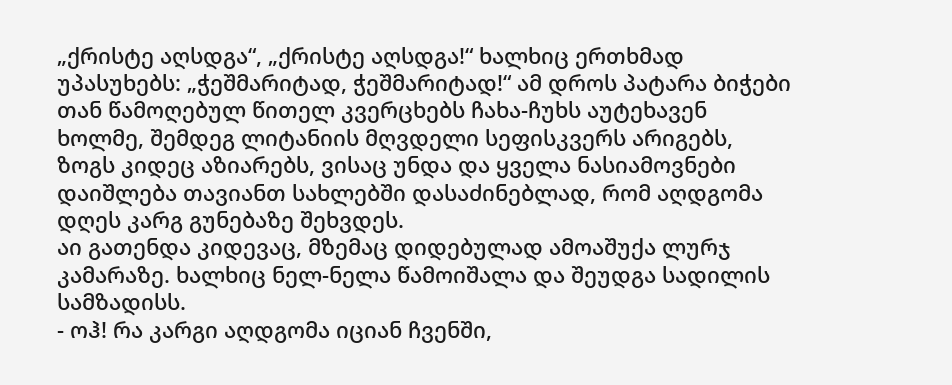„ქრისტე აღსდგა“, „ქრისტე აღსდგა!“ ხალხიც ერთხმად უპასუხებს: „ჭეშმარიტად, ჭეშმარიტად!“ ამ დროს პატარა ბიჭები თან წამოღებულ წითელ კვერცხებს ჩახა-ჩუხს აუტეხავენ ხოლმე, შემდეგ ლიტანიის მღვდელი სეფისკვერს არიგებს, ზოგს კიდეც აზიარებს, ვისაც უნდა და ყველა ნასიამოვნები დაიშლება თავიანთ სახლებში დასაძინებლად, რომ აღდგომა დღეს კარგ გუნებაზე შეხვდეს.
აი გათენდა კიდევაც, მზემაც დიდებულად ამოაშუქა ლურჯ კამარაზე. ხალხიც ნელ-ნელა წამოიშალა და შეუდგა სადილის სამზადისს.
- ოჰ! რა კარგი აღდგომა იციან ჩვენში,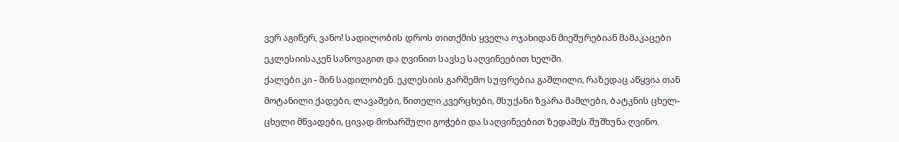ვერ აგიწერ, ვანო! სადილობის დროს თითქმის ყველა ოჯახიდან მიეშურებიან მამაკაცები ეკლესიისაკენ სანოვაგით და ღვინით სავსე საღვინეებით ხელში.
ქალები კი - შინ სადილობენ. ეკლესიის გარშემო სუფრებია გაშლილი, რაზედაც აწყვია თან მოტანილი ქადები, ლავაშები, წითელი კვერცხები, მსუქანი ზვარა მამლები, ბატკნის ცხელ-ცხელი მწვადები, ცივად მოხარშული გოჭები და საღვინეებით ზედაშეს შუშხუნა ღვინო.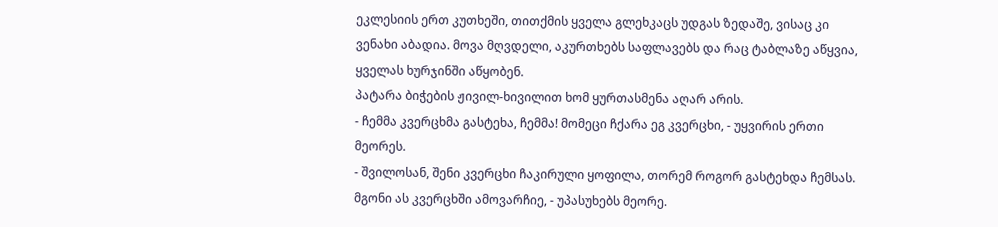ეკლესიის ერთ კუთხეში, თითქმის ყველა გლეხკაცს უდგას ზედაშე, ვისაც კი ვენახი აბადია. მოვა მღვდელი, აკურთხებს საფლავებს და რაც ტაბლაზე აწყვია, ყველას ხურჯინში აწყობენ.
პატარა ბიჭების ჟივილ-ხივილით ხომ ყურთასმენა აღარ არის.
- ჩემმა კვერცხმა გასტეხა, ჩემმა! მომეცი ჩქარა ეგ კვერცხი, - უყვირის ერთი მეორეს.
- შვილოსან, შენი კვერცხი ჩაკირული ყოფილა, თორემ როგორ გასტეხდა ჩემსას. მგონი ას კვერცხში ამოვარჩიე, - უპასუხებს მეორე.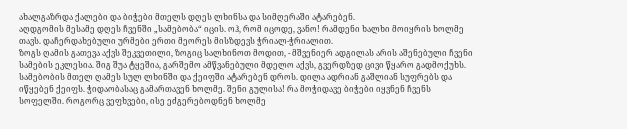ახალგაზრდა ქალები და ბიჭები მთელს დღეს ლხინსა და სიმღერაში ატარებენ.
აღდგომის მესამე დღეს ჩვენში „სამებობა“ იცის. ოჰ, რომ იცოდე, ვანო! რამდენი ხალხი მოიყრის ხოლმე თავს. დაჩერდახებული ურმები ერთი მეორეს მისზდევს ჭრიალ-ჭრიალით.
ზოგს ღამის გათევა აქვს შეკვეთილი, ზოგიც სალხინოთ მოდით, - მშვენიერ ადგილას არის აშენებული ჩვენი სამების ეკლესია. შიგ შუა ტყეშია, გარშემო ამწვანებული მდელო აქვს, გვერდზედ ცივი წყარო გადმოქუხს. სამებობის მთელ ღამეს სულ ლხინში და ქეიფში ატარებენ დროს. დილა ადრიან გაშლიან სუფრებს და იწყებენ ქეიფს. ჭიდაობასაც გამართავენ ხოლმე. შენი გულისა! რა მოჭიდავე ბიჭები იყვნენ ჩვენს სოფელში. როგორც ვეფხვები, ისე ეძგერებოდნენ ხოლმე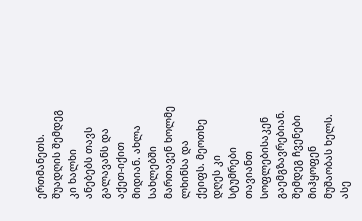ერთმანეთს.
შუადღის შემდეგ კი ხალხი ანებებს თავს გალავანს და აქეთ-იქით მიდიან. ახლა სახლებში მართავენ ხოლმე ლხინსა და ქეიფს. მეოთხე დღეს კი სტუმრები თავიანთ სოფლებისაკენ გაემგზავრებიან. შემდეგ ჩვენები მიჰყოფენ მუშაობას ხელს. ასე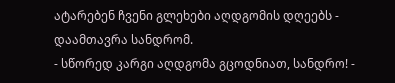ატარებენ ჩვენი გლეხები აღდგომის დღეებს - დაამთავრა სანდრომ.
- სწორედ კარგი აღდგომა გცოდნიათ, სანდრო! -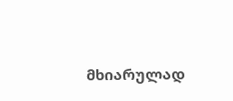მხიარულად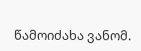წამოიძახა ვანომ.